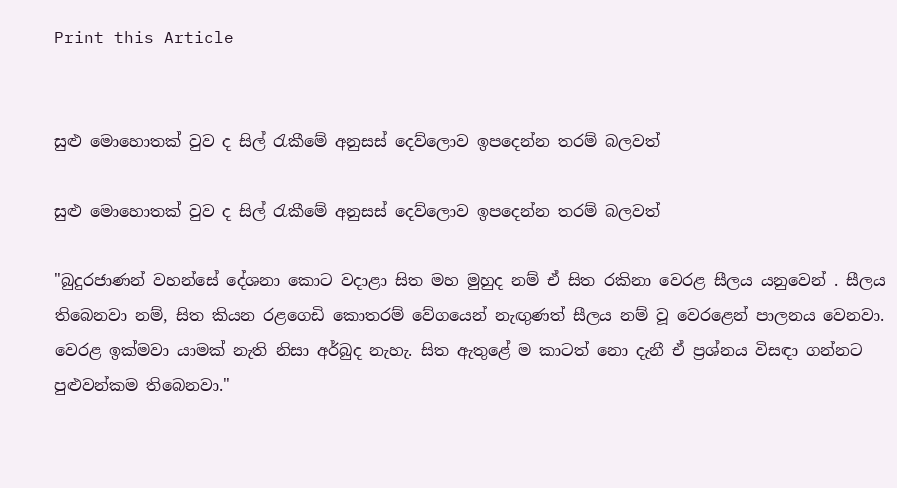Print this Article


සුළු මොහොතක් වුව ද සිල් රැකීමේ අනුසස් දෙව්ලොව ඉපදෙන්න තරම් බලවත්

සුළු මොහොතක් වුව ද සිල් රැකීමේ අනුසස් දෙව්ලොව ඉපදෙන්න තරම් බලවත්

"බුදුරජාණන් වහන්සේ දේශනා කොට වදාළා සිත මහ මුහුද නම් ඒ සිත රකිනා වෙරළ සීලය යනුවෙන් . සීලය තිබෙනවා නම්, සිත කියන රළගෙඩි කොතරම් වේගයෙන් නැඟුණත් සීලය නම් වූ වෙරළෙන් පාලනය වෙනවා. වෙරළ ඉක්මවා යාමක් නැති නිසා අර්බුද නැහැ. සිත ඇතුළේ ම කාටත් නො දැනී ඒ ප්‍රශ්නය විසඳා ගන්නට පුළුවන්කම තිබෙනවා."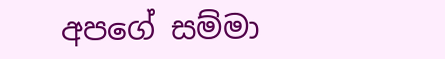අපගේ සම්මා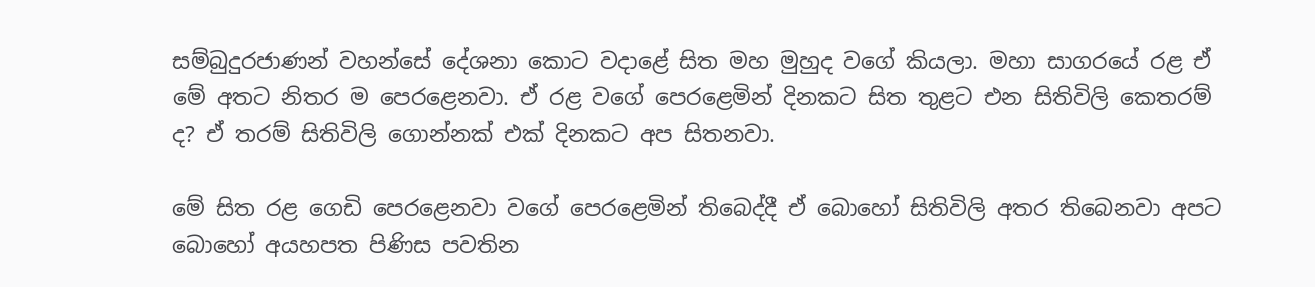සම්බුදුරජාණන් වහන්සේ දේශනා කොට වදාළේ සිත මහ මුහුද වගේ කියලා. මහා සාගරයේ රළ ඒ මේ අතට නිතර ම පෙරළෙනවා. ඒ රළ වගේ පෙරළෙමින් දිනකට සිත තුළට එන සිතිවිලි කෙතරම් ද? ඒ තරම් සිතිවිලි ගොන්නක් එක් දිනකට අප සිතනවා.

මේ සිත රළ ගෙඩි පෙරළෙනවා වගේ පෙරළෙමින් තිබෙද්දී ඒ බොහෝ සිතිවිලි අතර තිබෙනවා අපට බොහෝ අයහපත පිණිස පවතින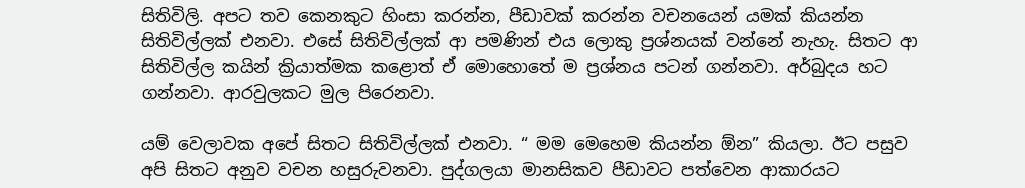සිතිවිලි. අපට තව කෙනකුට හිංසා කරන්න, පීඩාවක් කරන්න වචනයෙන් යමක් කියන්න සිතිවිල්ලක් එනවා. එසේ සිතිවිල්ලක් ආ පමණින් එය ලොකු ප්‍රශ්නයක් වන්නේ නැහැ. සිතට ආ සිතිවිල්ල කයින් ක්‍රියාත්මක කළොත් ඒ මොහොතේ ම ප්‍රශ්නය පටන් ගන්නවා. අර්බුදය හට ගන්නවා. ආරවුලකට මුල පිරෙනවා.

යම් වෙලාවක අපේ සිතට සිතිවිල්ලක් එනවා. “ මම මෙහෙම කියන්න ඕන” කියලා. ඊට පසුව අපි සිතට අනුව වචන හසුරුවනවා. පුද්ගලයා මානසිකව පීඩාවට පත්වෙන ආකාරයට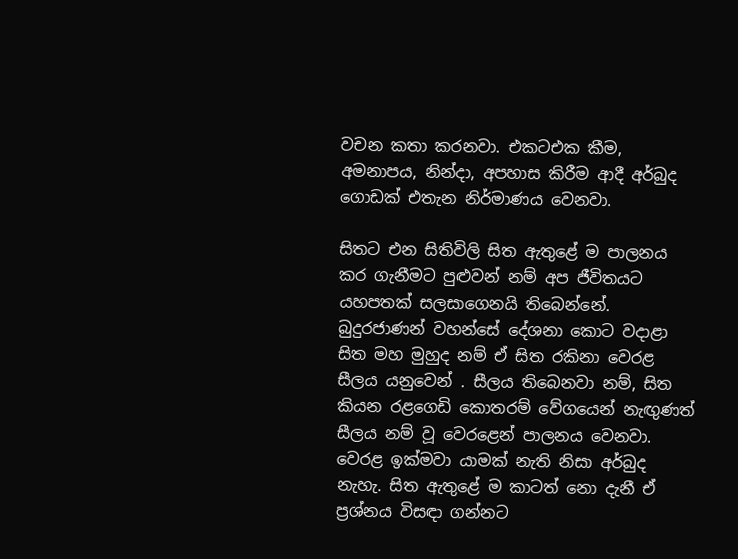වචන කතා කරනවා. එකටඑක කීම, අමනාපය, නින්දා, අපහාස කිරීම ආදී අර්බුද ගොඩක් එතැන නිර්මාණය වෙනවා.

සිතට එන සිතිවිලි සිත ඇතුළේ ම පාලනය කර ගැනීමට පුළුවන් නම් අප ජීවිතයට යහපතක් සලසාගෙනයි තිබෙන්නේ. බුදුරජාණන් වහන්සේ දේශනා කොට වදාළා සිත මහ මුහුද නම් ඒ සිත රකිනා වෙරළ සීලය යනුවෙන් . සීලය තිබෙනවා නම්, සිත කියන රළගෙඩි කොතරම් වේගයෙන් නැඟුණත් සීලය නම් වූ වෙරළෙන් පාලනය වෙනවා. වෙරළ ඉක්මවා යාමක් නැති නිසා අර්බුද නැහැ. සිත ඇතුළේ ම කාටත් නො දැනී ඒ ප්‍රශ්නය විසඳා ගන්නට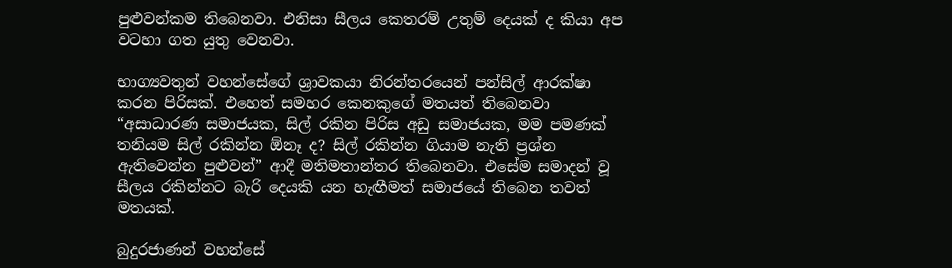පුළුවන්කම තිබෙනවා. එනිසා සීලය කෙතරම් උතුම් දෙයක් ද කියා අප වටහා ගත යුතු වෙනවා.

භාග්‍යවතුන් වහන්සේගේ ශ්‍රාවකයා නිරන්තරයෙන් පන්සිල් ආරක්ෂා කරන පිරිසක්. එහෙත් සමහර කෙනකුගේ මතයත් තිබෙනවා “අසාධාරණ සමාජයක, සිල් රකින පිරිස අඩු සමාජයක, මම පමණක් තනියම සිල් රකින්න ඕනෑ ද? සිල් රකින්න ගියාම නැති ප්‍රශ්න ඇතිවෙන්න පුළුවන්” ආදී මතිමතාන්තර තිබෙනවා. එසේම සමාදන් වූ සීලය රකින්නට බැරි දෙයකි යන හැඟීමත් සමාජයේ තිබෙන තවත් මතයක්.

බුදුරජාණන් වහන්සේ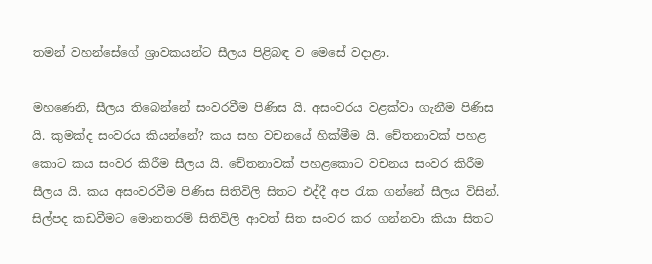තමන් වහන්සේගේ ශ්‍රාවකයන්ට සීලය පිළිබඳ ව මෙසේ වදාළා.

මහණෙනි, සීලය තිබෙන්නේ සංවරවීම පිණිස යි. අසංවරය වළක්වා ගැනීම පිණිස යි. කුමක්ද සංවරය කියන්නේ? කය සහ වචනයේ හික්මීම යි. චේතනාවක් පහළ කොට කය සංවර කිරීම සීලය යි. චේතනාවක් පහළකොට වචනය සංවර කිරීම සීලය යි. කය අසංවරවීම පිණිස සිතිවිලි සිතට එද්දී අප රැක ගන්නේ සීලය විසින්. සිල්පද කඩවීමට මොනතරම් සිතිවිලි ආවත් සිත සංවර කර ගන්නවා කියා සිතට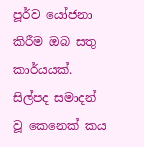පූර්ව යෝජනා කිරීම ඔබ සතු කාර්යයක්. සිල්පද සමාදන් වූ කෙනෙක් කය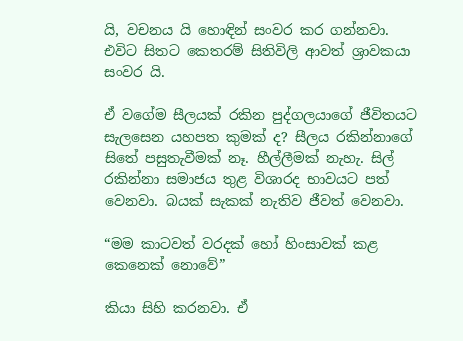යි, වචනය යි හොඳින් සංවර කර ගන්නවා. එවිට සිතට කෙතරම් සිතිවිලි ආවත් ශ්‍රාවකයා සංවර යි.

ඒ වගේම සීලයක් රකින පුද්ගලයාගේ ජීවිතයට සැලසෙන යහපත කුමක් ද? සීලය රකින්නාගේ සිතේ පසුතැවීමක් නෑ. හීල්ලීමක් නැහැ. සිල් රකින්නා සමාජය තුළ විශාරද භාවයට පත් වෙනවා. බයක් සැකක් නැතිව ජීවත් වෙනවා.

“මම කාටවත් වරදක් හෝ හිංසාවක් කළ කෙනෙක් නොවේ”

කියා සිහි කරනවා. ඒ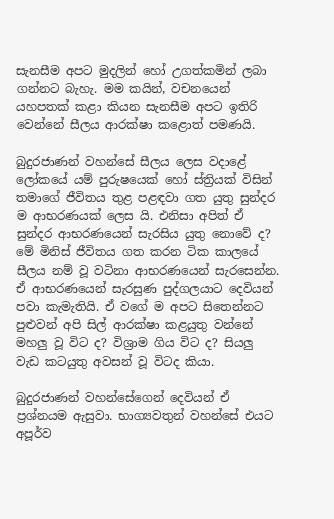සැනසීම අපට මුදලින් හෝ උගත්කමින් ලබා ගන්නට බැහැ. මම කයින්, වචනයෙන් යහපතක් කළා කියන සැනසීම අපට ඉතිරි වෙන්නේ සීලය ආරක්ෂා කළොත් පමණයි.

බුදුරජාණන් වහන්සේ සීලය ලෙස වදාළේ ලෝකයේ යම් පුරුෂයෙක් හෝ ස්ත්‍රියක් විසින් තමාගේ ජීවිතය තුළ පළඳවා ගත යුතු සුන්දර ම ආභරණයක් ලෙස යි. එනිසා අපිත් ඒ සුන්දර ආභරණයෙන් සැරසිය යුතු නොවේ ද? මේ මිනිස් ජීවිතය ගත කරන ටික කාලයේ සීලය නම් වූ වටිනා ආභරණයෙන් සැරසෙන්න. ඒ ආභරණයෙන් සැරසුණ පුද්ගලයාට දෙවියන් පවා කැමැතියි. ඒ වගේ ම අපට සිතෙන්නට පුළුවන් අපි සිල් ආරක්ෂා කළයුතු වන්නේ මහලු වූ විට ද? විශ්‍රාම ගිය විට ද? සියලු වැඩ කටයුතු අවසන් වූ විටද කියා.

බුදුරජාණන් වහන්සේගෙන් දෙවියන් ඒ ප්‍රශ්නයම ඇසුවා. භාග්‍යවතුන් වහන්සේ එයට අපූර්ව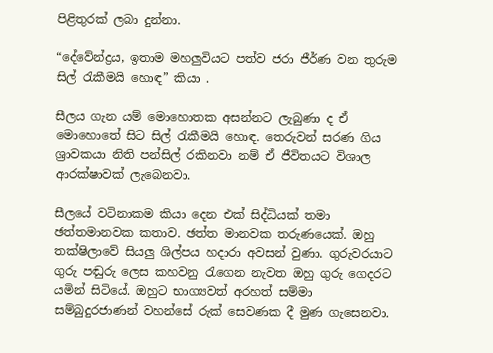පිළිතුරක් ලබා දුන්නා.

“දේවේන්ද්‍රය, ඉතාම මහලුවියට පත්ව ජරා ජීර්ණ වන තුරුම සිල් රැකීමයි හොඳ” කියා .

සීලය ගැන යම් මොහොතක අසන්නට ලැබුණා ද ඒ මොහොතේ සිට සිල් රැකීමයි හොඳ. තෙරුවන් සරණ ගිය ශ්‍රාවකයා නිති පන්සිල් රකිනවා නම් ඒ ජීවිතයට විශාල ආරක්ෂාවක් ලැබෙනවා.

සීලයේ වටිනාකම කියා දෙන එක් සිද්ධියක් තමා ඡත්තමානවක කතාව. ඡත්ත මානවක තරුණයෙක්. ඔහු තක්ෂිලාවේ සියලු ශිල්පය හදාරා අවසන් වුණා. ගුරුවරයාට ගුරු පඬුරු ලෙස කහවනු රැගෙන නැවත ඔහු ගුරු ගෙදරට යමින් සිටියේ. ඔහුට භාග්‍යවත් අරහත් සම්මා සම්බුදුරජාණන් වහන්සේ රුක් සෙවණක දී මුණ ගැසෙනවා.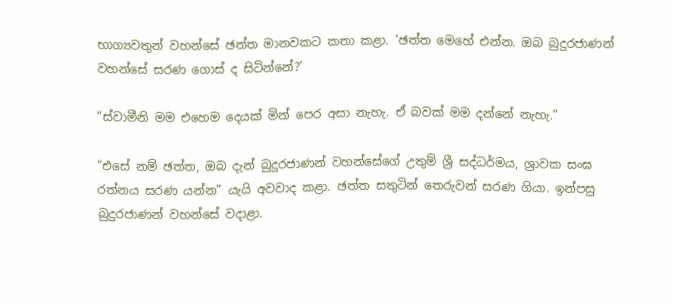භාග්‍යවතුන් වහන්සේ ඡත්ත මානවකට කතා කළා. ‘ඡත්ත මෙහේ එන්න. ඔබ බුදුරජාණන් වහන්සේ සරණ ගොස් ද සිටින්නේ?’

“ස්වාමීනි මම එහෙම දෙයක් මින් පෙර අසා නැහැ. ඒ බවක් මම දන්නේ නැහැ.”

“එසේ නම් ඡත්ත, ඔබ දැන් බුදුරජාණන් වහන්සේගේ උතුම් ශ්‍රී සද්ධර්මය, ශ්‍රාවක සංඝ රත්නය සරණ යන්න” යැයි අවවාද කළා. ඡත්ත සතුටින් තෙරුවන් සරණ ගියා. ඉන්පසු බුදුරජාණන් වහන්සේ වදාළා.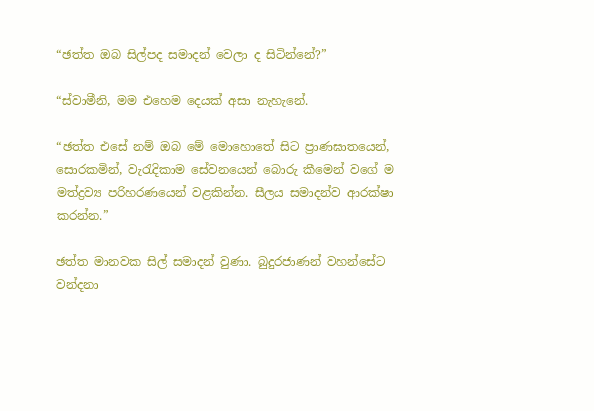“ඡත්ත ඔබ සිල්පද සමාදන් වෙලා ද සිටින්නේ?”

“ස්වාමීනි, මම එහෙම දෙයක් අසා නැහැනේ.

“ඡත්ත එසේ නම් ඔබ මේ මොහොතේ සිට ප්‍රාණඝාතයෙන්, සොරකමින්, වැරැදිකාම සේවනයෙන් බොරු කීමෙන් වගේ ම මත්ද්‍රව්‍ය පරිහරණයෙන් වළකින්න. සීලය සමාදන්ව ආරක්ෂා කරන්න.”

ඡත්ත මානවක සිල් සමාදන් වුණා. බුදුරජාණන් වහන්සේට වන්දනා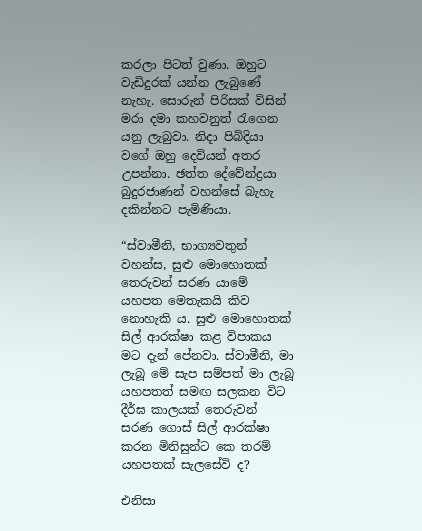කරලා පිටත් වුණා. ඔහුට වැඩිදුරක් යන්න ලැබුණේ නැහැ. සොරුන් පිරිසක් විසින් මරා දමා කහවනුත් රැගෙන යනු ලැබුවා. නිදා පිබිදියා වගේ ඔහු දෙවියන් අතර උපන්නා. ඡත්ත දේවේන්ද්‍රයා බුදුරජාණන් වහන්සේ බැහැ දකින්නට පැමිණියා.

“ස්වාමීනි, භාග්‍යවතුන් වහන්ස, සුළු මොහොතක් තෙරුවන් සරණ යාමේ යහපත මෙතැකයි කිව නොහැකි ය. සුළු මොහොතක් සිල් ආරක්ෂා කළ විපාකය මට දැන් පේනවා. ස්වාමීනි, මා ලැබූ මේ සැප සම්පත් මා ලැබූ යහපතත් සමඟ සලකන විට දීර්ඝ කාලයක් තෙරුවන් සරණ ගොස් සිල් ආරක්ෂා කරන මිනිසුන්ට කෙ තරම් යහපතක් සැලසේවි ද?

එනිසා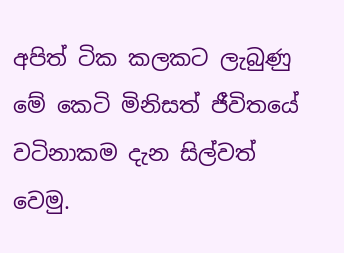අපිත් ටික කලකට ලැබුණු මේ කෙටි මිනිසත් ජීවිතයේ වටිනාකම දැන සිල්වත් වෙමු.